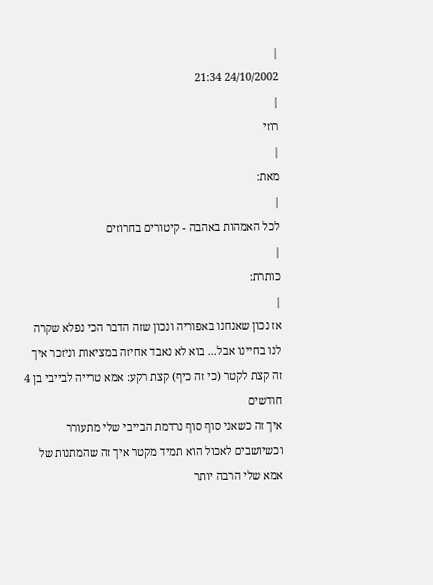|
24/10/2002 21:34
|
רוזי
|
מאת:
|
לכל האמהות באהבה - קיטורים בחרוזים
|
כותרת:
|
אז נכון שאנחנו באפוריה ונכון שזה הדבר הכי נפלא שקרה לנו בחיינו אבל... בוא לא נאבד אחיזה במציאות וניזכר איך זה קצת לקטר (כי זה כיף) קצת רקע: אמא טרייה לבייבי בן 4 חודשים
איך זה כשאני סוף סוף נרדמת הבייבי שלי מתעורר וכשיושבים לאכול הוא תמיד מקטר איך זה שהמתנות של אמא שלי הרבה יותר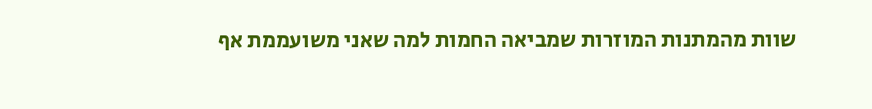שוות מהמתנות המוזרות שמביאה החמות למה שאני משועממת אף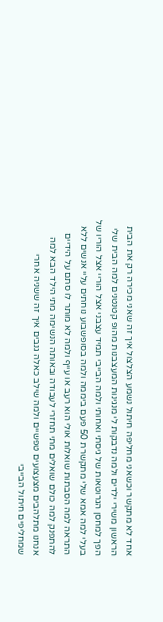אחד לא מתקשר וכשאני מחליפה חיתול נשמע הצלצול איך זה שאני מכירה רק את הבית הראשון משירי ילדים ולמה נדבקות לי מנגינות המעצבנות מהופ קטנטנים למה הבית שלי הפך למחסן הגרוטאות של גיסתי ואחותי ולמה הבייבי תמיד עצבני אצל הוריי אצל הוריו של בעלי למה אמא שלי מתקשרת 50 פעם ביממה ולמה בסופשבוע נוחתים עליי אנשים ללא התראה למה הסבתות שואלות אולי הוא רעב או עייף ולמה לא מותר לו סתם על הידיים להתפנק למה כולם שואלים מתי תחזרי לעבודה ובאותה הנשימה מתי הילד הבא למה אנחנו מתלהבים מצעצועים טפשיים ולמה שילב כאלה גנבים איך זה ששניה אחרי שמחליפים חיתול הבייבי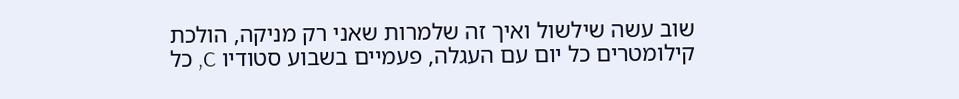שוב עשה שילשול ואיך זה שלמרות שאני רק מניקה, הולכת קילומטרים כל יום עם העגלה, פעמיים בשבוע סטודיו C, כל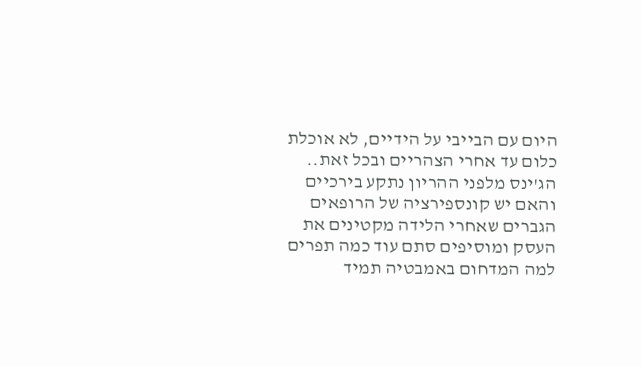היום עם הבייבי על הידיים, לא אוכלת כלום עד אחרי הצהריים ובכל זאת.. הג'ינס מלפני ההריון נתקע בירכיים והאם יש קונספירציה של הרופאים הגברים שאחרי הלידה מקטינים את העסק ומוסיפים סתם עוד כמה תפרים למה המדחום באמבטיה תמיד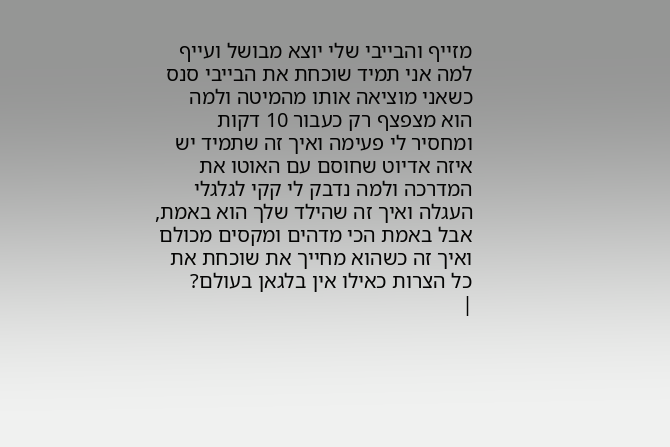מזייף והבייבי שלי יוצא מבושל ועייף למה אני תמיד שוכחת את הבייבי סנס כשאני מוציאה אותו מהמיטה ולמה הוא מצפצף רק כעבור 10 דקות ומחסיר לי פעימה ואיך זה שתמיד יש איזה אדיוט שחוסם עם האוטו את המדרכה ולמה נדבק לי קקי לגלגלי העגלה ואיך זה שהילד שלך הוא באמת, אבל באמת הכי מדהים ומקסים מכולם ואיך זה כשהוא מחייך את שוכחת את כל הצרות כאילו אין בלגאן בעולם?
|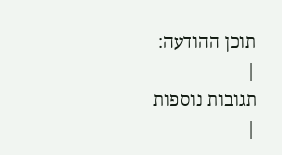תוכן ההודעה:
|
תגובות נוספות
|